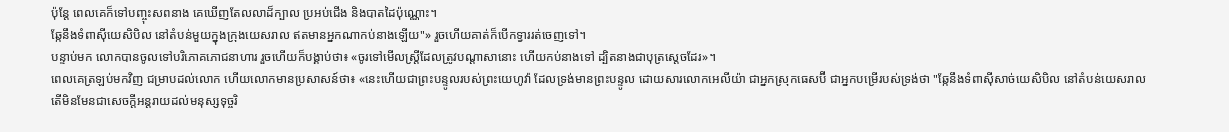ប៉ុន្តែ ពេលគេក៏ទៅបញ្ចុះសពនាង គេឃើញតែលលាដ៏ក្បាល ប្រអប់ជើង និងបាតដៃប៉ុណ្ណោះ។
ឆ្កែនឹងទំពាស៊ីយេសិបិល នៅតំបន់មួយក្នុងក្រុងយេសរាល ឥតមានអ្នកណាកប់នាងឡើយ"» រួចហើយគាត់ក៏បើកទ្វាររត់ចេញទៅ។
បន្ទាប់មក លោកបានចូលទៅបរិភោគភោជនាហារ រួចហើយក៏បង្គាប់ថា៖ «ចូរទៅមើលស្ត្រីដែលត្រូវបណ្ដាសានោះ ហើយកប់នាងទៅ ដ្បិតនាងជាបុត្រស្តេចដែរ»។
ពេលគេត្រឡប់មកវិញ ជម្រាបដល់លោក ហើយលោកមានប្រសាសន៍ថា៖ «នេះហើយជាព្រះបន្ទូលរបស់ព្រះយេហូវ៉ា ដែលទ្រង់មានព្រះបន្ទូល ដោយសារលោកអេលីយ៉ា ជាអ្នកស្រុកធេសប៊ី ជាអ្នកបម្រើរបស់ទ្រង់ថា "ឆ្កែនឹងទំពាស៊ីសាច់យេសិបិល នៅតំបន់យេសរាល
តើមិនមែនជាសេចក្ដីអន្តរាយដល់មនុស្សទុច្ចរិ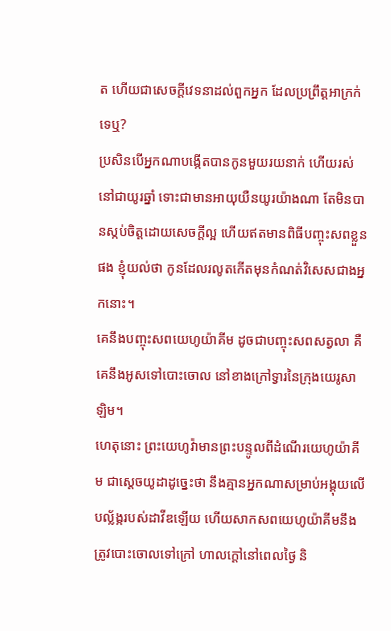ត ហើយជាសេចក្ដីវេទនាដល់ពួកអ្នក ដែលប្រព្រឹត្តអាក្រក់ទេឬ?
ប្រសិនបើអ្នកណាបង្កើតបានកូនមួយរយនាក់ ហើយរស់នៅជាយូរឆ្នាំ ទោះជាមានអាយុយឺនយូរយ៉ាងណា តែមិនបានស្កប់ចិត្តដោយសេចក្ដីល្អ ហើយឥតមានពិធីបញ្ចុះសពខ្លួនផង ខ្ញុំយល់ថា កូនដែលរលូតកើតមុនកំណត់វិសេសជាងអ្នកនោះ។
គេនឹងបញ្ចុះសពយេហូយ៉ាគីម ដូចជាបញ្ចុះសពសត្វលា គឺគេនឹងអូសទៅបោះចោល នៅខាងក្រៅទ្វារនៃក្រុងយេរូសាឡិម។
ហេតុនោះ ព្រះយេហូវ៉ាមានព្រះបន្ទូលពីដំណើរយេហូយ៉ាគីម ជាស្តេចយូដាដូច្នេះថា នឹងគ្មានអ្នកណាសម្រាប់អង្គុយលើបល្ល័ង្ករបស់ដាវីឌឡើយ ហើយសាកសពយេហូយ៉ាគីមនឹងត្រូវបោះចោលទៅក្រៅ ហាលក្តៅនៅពេលថ្ងៃ និ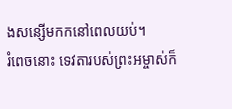ងសន្សើមកកនៅពេលយប់។
រំពេចនោះ ទេវតារបស់ព្រះអម្ចាស់ក៏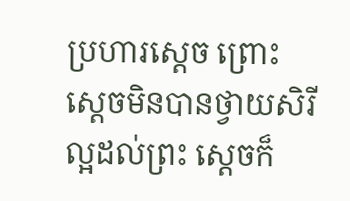ប្រហារស្តេច ព្រោះស្តេចមិនបានថ្វាយសិរីល្អដល់ព្រះ ស្ដេចក៏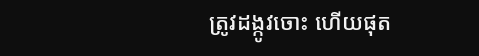ត្រូវដង្កូវចោះ ហើយផុត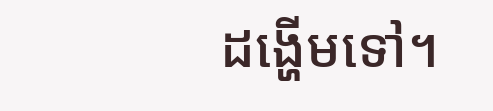ដង្ហើមទៅ។